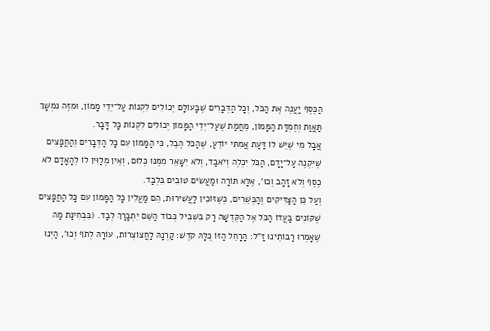הַכֶּסֶף יַעֲנֶה אֶת הַכֹּל, וְכָל הַדְּבָרִים שֶׁבָּעוֹלָם יְכוֹלִים לִקְנוֹת עַל־יְדֵי מָמוֹן, וּמִזֶּה נִמְשָׁךְ תַּאֲוַת וְחֶמְדַּת הַמָּמוֹן, מֵחֲמַת שֶׁעַל־יְדֵי הַמָּמוֹן יְכוֹלִים לִקְנוֹת כָּל דָּבָר.
אֲבָל מִי שֶׁיֵּשׁ לוֹ דַּעַת אֲמִתִּי יוֹדֵעַ, שֶׁהַכֹּל הֶבֶל, כִּי הַמָּמוֹן עִם כָּל הַדְּבָרִים וְהַחֲפָצִים שֶׁיִּקְנֶה עַל־יָדָם, הַכֹּל יִכְלֶה וְיֹאבַד, וְלֹא יִשָּׁאֵר מִמֶּנּוּ כְּלוּם, וְאֵין מְלַוִּין לוֹ לְהָאָדָם לֹא כֶסֶף וְלֹא זָהָב וְכוּ', אֶלָּא תּוֹרָה וּמַעֲשִׂים טוֹבִים בִּלְבַד.
וְעַל כֵּן הַצַּדִּיקִים וְהַכְּשֵׁרִים, כְּשֶׁזּוֹכִין לַעֲשִׁירוּת, הֵם מַעֲלִין כָּל הַמָּמוֹן עִם כָּל הַחֲפָצִים שֶׁקּוֹנִים בַּעֲדוֹ הַכֹּל אֶל הַקְּדֻשָּׁה רַק בִּשְׁבִיל כְּבוֹד הַשֵּׁם יִתְבָּרַךְ לְבַד. (בִּבְחִינַת מַה שֶּׁאָמְרוּ רַבּוֹתֵינוּ זַ"ל: הָרָחֵל הַזּוֹ כֻּלָּהּ קֹדֶשׁ: קַרְנָהּ לַחֲצוֹצְרוֹת, עוֹרָהּ לְתֹף וְכוּ', הַיְנוּ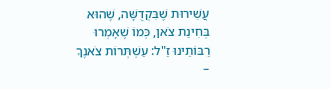עֲשִׁירוּת שֶׁבִּקְדֻשָּׁה, שֶׁהוּא בְּחִינַת צֹאן, כְּמוֹ שֶׁאָמְרוּ רַבּוֹתֵינוּ זַ"ל: עַשְׁתְּרוֹת צֹאנֶךָ –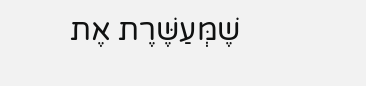שֶׁמְּעַשֶּׁרֶת אֶת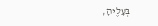בְּעָלֶיהָ,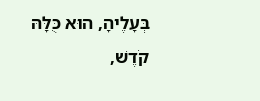בְּעָלֶיהָ, הוּא כֻּלָּהּ קֹדֶשׁ,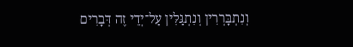וְנִתְבָּרְרִין וְנִתְגַּלִּין עַל־יְדֵי זֶה דְּבָרִים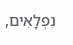נִפְלָאִים,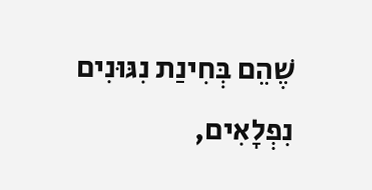שֶׁהֵם בְּחִינַת נִגּוּנִים נִפְלָאִים,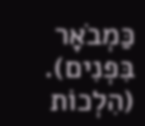כַּמְבֹאָר בִּפְנִים). (הִלְכוֹת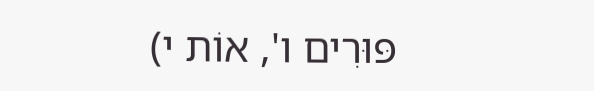פּוּרִים ו', אוֹת י)